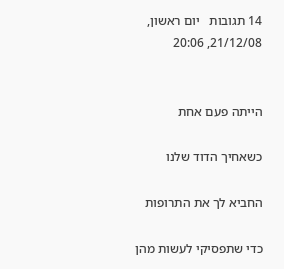14 תגובות   יום ראשון, 21/12/08, 20:06


הייתה פעם אחת

כשאחיך הדוד שלנו

החביא לך את התרופות

כדי שתפסיקי לעשות מהן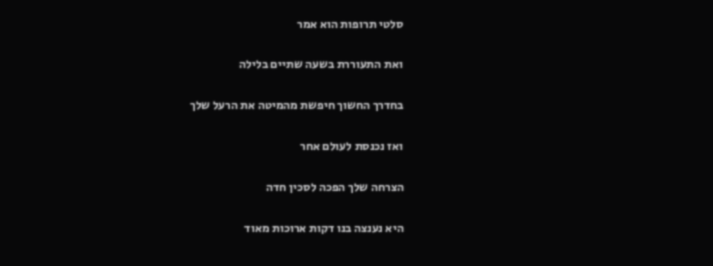סלטי תרופות הוא אמר

ואת התעוררת בשעה שתיים בלילה

בחדרך החשוך חיפשת מהמיטה את הרעל שלך

ואז נכנסת לעולם אחר

הצרחה שלך הפכה לסכין חדה

היא נענצה בנו דקות ארוכות מאוד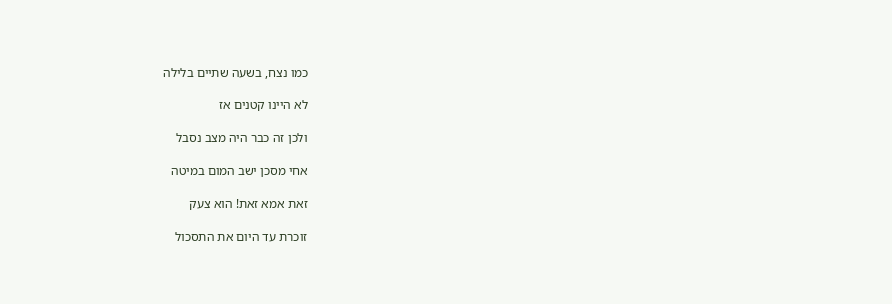כמו נצח, בשעה שתיים בלילה

לא היינו קטנים אז

ולכן זה כבר היה מצב נסבל

אחי מסכן ישב המום במיטה

זאת אמא זאת! הוא צעק

זוכרת עד היום את התסכול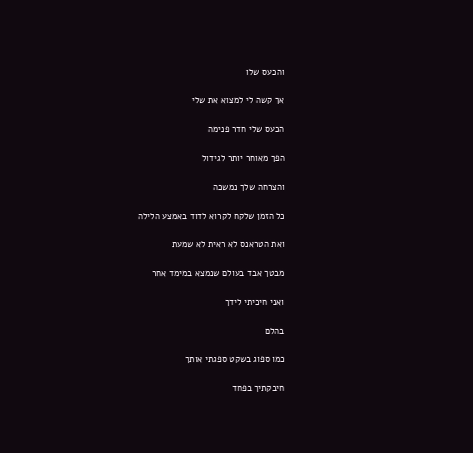והכעס שלו

אך קשה לי למצוא את שלי

הכעס שלי חדר פנימה

הפך מאוחר יותר לגידול

והצרחה שלך נמשכה

כל הזמן שלקח לקרוא לדוד באמצע הלילה

ואת הטראנס לא ראית לא שמעת

מבטך אבד בעולם שנמצא במימד אחר

ואני חיכיתי לידך

בהלם

כמו ספוג בשקט ספגתי אותך

חיבקתיך בפחד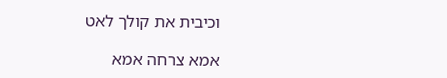וכיבית את קולך לאט

אמא צרחה אמא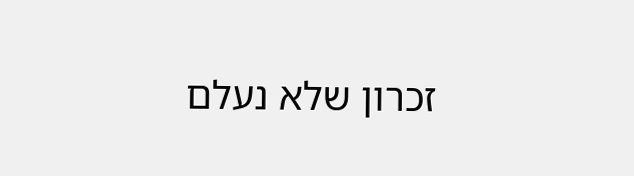זכרון שלא נעלם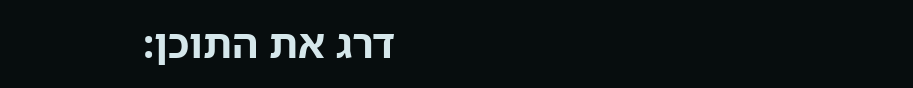דרג את התוכן: